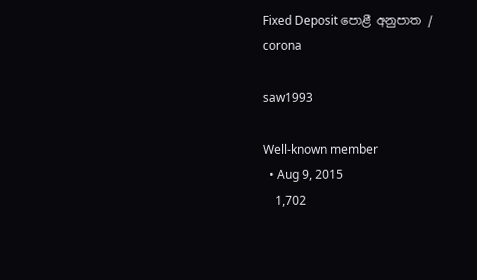Fixed Deposit පොළී අනුපාත / corona

saw1993

Well-known member
  • Aug 9, 2015
    1,702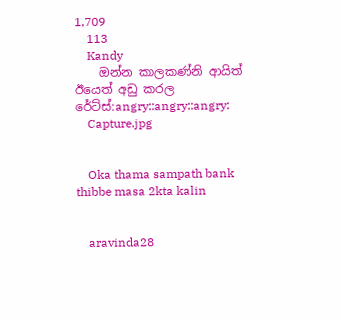1,709
    113
    Kandy
    ඔන්න කාලකණ්නි ආයිත් ඊයෙත් අඩු කරල රේට්ස්:angry::angry::angry:
    Capture.jpg


    Oka thama sampath bank thibbe masa 2kta kalin


    aravinda28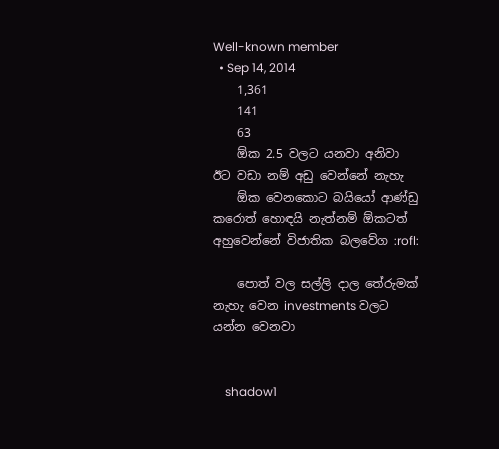Well-known member
  • Sep 14, 2014
    1,361
    141
    63
    ඕක 2.5 වලට යනවා අනිවා ඊට වඩා නම් අඩු වෙන්නේ නැහැ
    ඕක වෙනකොට බයියෝ ආණ්ඩු කරොත් හොඳයි නැත්නම් ඕකටත් අහුවෙන්නේ විජාතික බලවේග :rofl:

    පොත් වල සල්ලි දාල තේරුමක් නැහැ වෙන investments වලට යන්න වෙනවා


    shadow1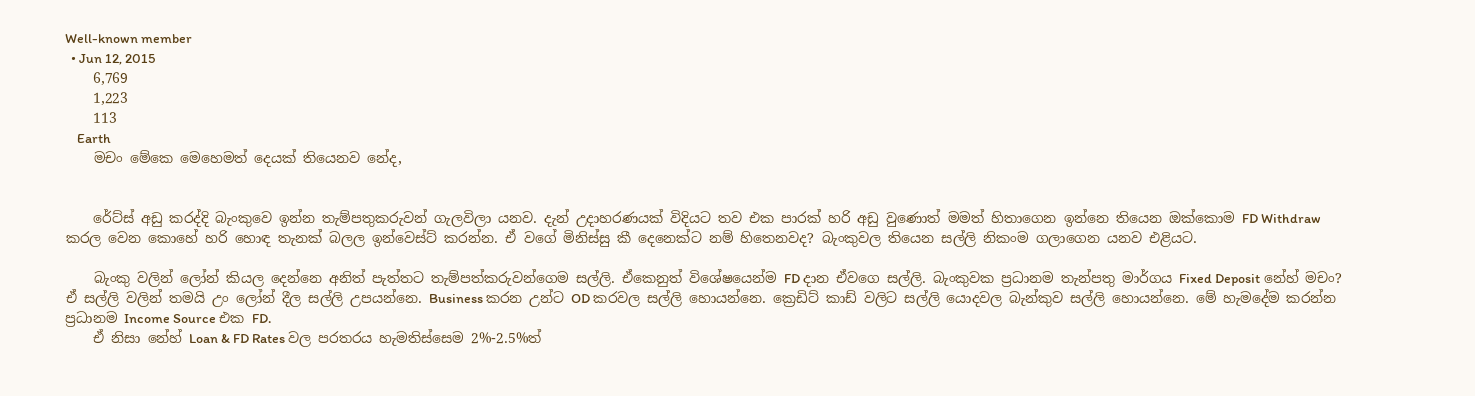Well-known member
  • Jun 12, 2015
    6,769
    1,223
    113
    Earth
    මචං මේකෙ මෙහෙමත් දෙයක් තියෙනව නේද,


    රේට්ස් අඩු කරද්දි බැංකුවෙ ඉන්න තැම්පතුකරුවන් ගැලවිලා යනව. දැන් උදාහරණයක් විදියට තව එක පාරක් හරි අඩු වුණොත් මමත් හිතාගෙන ඉන්නෙ තියෙන ඔක්කොම FD Withdraw කරල වෙන කොහේ හරි හොඳ තැනක් බලල ඉන්වෙස්ට් කරන්න. ඒ වගේ මිනිස්සු කී දෙනෙක්ට නම් හිතෙනවද? බැංකුවල තියෙන සල්ලි නිකංම ගලාගෙන යනව එළියට.

    බැංකු වලින් ලෝන් කියල දෙන්නෙ අනිත් පැත්තට තැම්පත්කරුවන්ගෙම සල්ලි. ඒකෙනුත් විශේෂයෙන්ම FD දාන ඒවගෙ සල්ලි. බැංකුවක ප්‍රධානම තැන්පතු මාර්ගය Fixed Deposit නේහ් මචං? ඒ සල්ලි වලින් තමයි උං ලෝන් දීල සල්ලි උපයන්නෙ. Business කරන උන්ට OD කරවල සල්ලි හොයන්නෙ. ක්‍රෙඩිට් කාඩ් වලිට සල්ලි යොදවල බැන්කුව සල්ලි හොයන්නෙ. මේ හැමදේම කරන්න ප්‍රධානම Income Source එක FD.
    ඒ නිසා නේහ් Loan & FD Rates වල පරතරය හැමතිස්සෙම 2%-2.5%ත්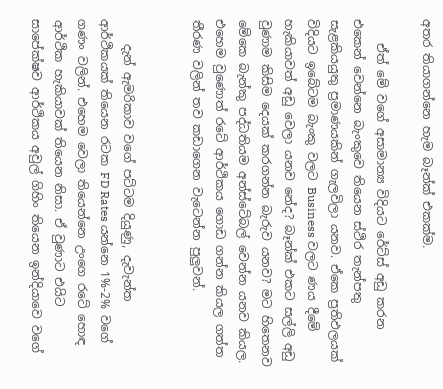අතර තියාගන්නෙ හැම බෑන්ක් එකක්ම.

    ඒත් මේ වගේ අසාමාන්‍ය විදියට රේට්ස් අඩු කරන එකෙන් වෙන්නෙ බැංකුවෙ තියෙන ස්ථිර තැන්පතු සැළකියයුතු ප්‍රමාණයකින් ගැලවිලා යනව. ඒකෙ ප්‍රතිඵලයක් විදියට ඉබේටම බැංකු වලට Business වලට ණය දීමේ හැකියාවත් අඩු වෙලා යනව නේද? බෑන්ක් එකට සල්ලි අඩු වුණාම කිසිම දෙයක් කරගන්න බැරුව යනව? මට හිතෙනව මේකෙ බැන්කු පද්ධතියම අන්ස්ටේබල් වෙන්න යනව කියල. එහෙම වුණොත් රටේ ආර්ථිකය ගොඩ ගන්න කියල ගත්ත තීරණ වලින් තව කඩාගෙන වැටෙන්න පුලුවන්.


    දැන් ඇමරිකාව වගේ පට්ටම දියුණු, දැවැන්ත ආර්ථිකයක් තියෙන රටක FD Rates යන්නෙ 1%-2% වගේ ගණං වලින්. එහෙම වෙලා තියෙන්නෙ උංගෙ රටේ හොඳ ආර්ථික හැකියාවක් තියෙන නිසා. ඒ වුණාට එයිට සාපේක්ෂව ආර්ථිකය අවුල් ගිහිං තියෙන ඉන්දියාවෙ වගේ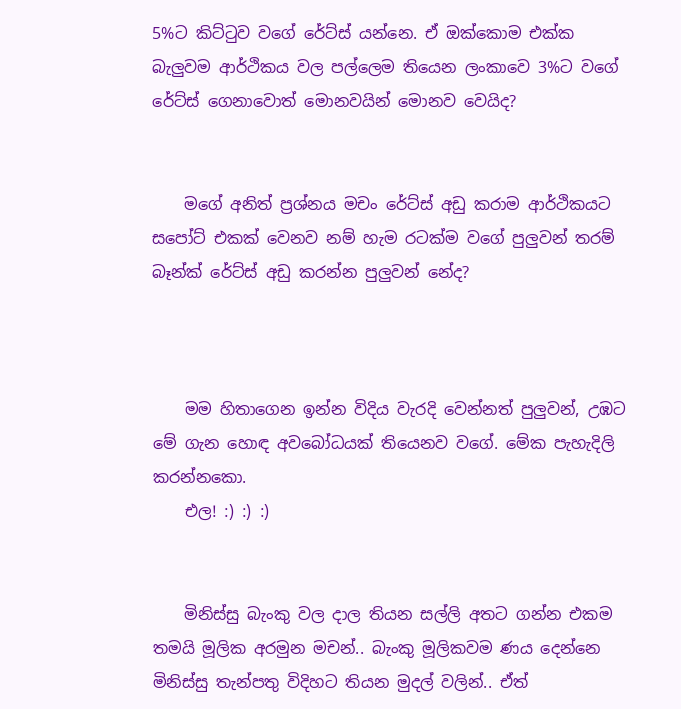5%ට කිට්ටුව වගේ රේට්ස් යන්නෙ. ඒ ඔක්ක‌ොම එක්ක බැලුවම ආර්ථිකය වල පල්ලෙම තියෙන ලංකාවෙ 3%ට වගේ රේට්ස් ගෙනාවොත් මොනවයින් මොනව වෙයිද?


    මගේ අනිත් ප්‍රශ්නය මචං රේට්ස් අඩු කරාම ආර්ථිකයට සපෝට් එකක් වෙනව නම් හැම රටක්ම වගේ පුලුවන් තරම් බෑන්ක් රේට්ස් අඩු කරන්න පුලුවන් නේද?



    මම හිතාගෙන ඉන්න විදිය වැරදි වෙන්නත් පුලුවන්, උඹට මේ ගැන හොඳ අවබෝධයක් තියෙනව වගේ. මේක පැහැදිලි කරන්නකො.
    එල! :) :) :)


    මිනිස්සු බැංකු වල දාල තියන සල්ලි අතට ගන්න එකම තමයි මූලික අරමුන මචන්.. බැංකු මූලිකවම ණය දෙන්නෙ මිනිස්සු තැන්පතු විදිහට තියන මුදල් වලින්.. ඒත්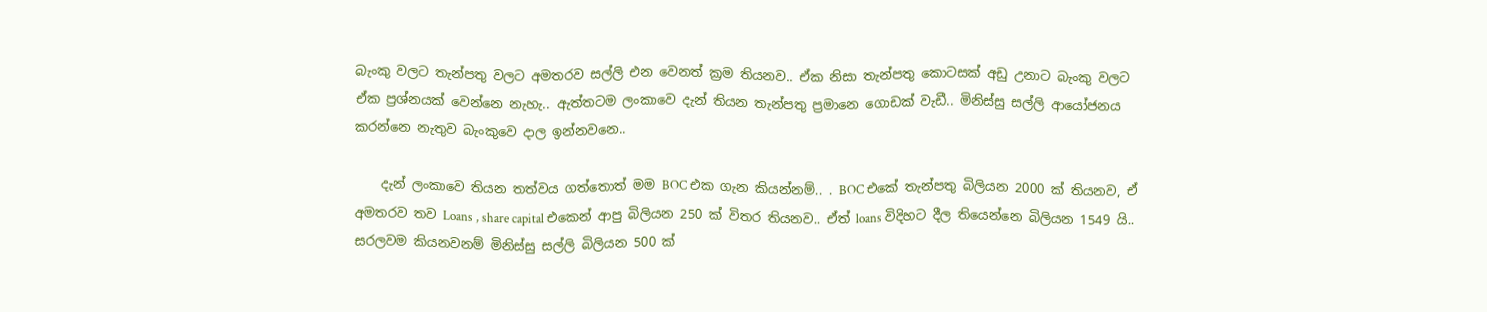බැංකු වලට තැන්පතු වලට අමතරව සල්ලි එන වෙනත් ක්‍රම තියනව.. ඒක නිසා තැන්පතු කොටසක් අඩු උනාට බැංකු වලට ඒක ප්‍රශ්නයක් වෙන්නෙ නැහැ.. ඇත්තටම ලංකාවෙ දැන් තියන තැන්පතු ප්‍රමානෙ ගොඩක් වැඩී.. මිනිස්සු සල්ලි ආයෝජනය කරන්නෙ නැතුව බැංකුවෙ දාල ඉන්නවනෙ..

    දැන් ලංකාවෙ තියන තත්වය ගත්තොත් මම BOC එක ගැන කියන්නම්.. . BOC එකේ තැන්පතු බිලියන 2000 ක් තියනව, ඒ අමතරව තව Loans , share capital එකෙන් ආපු බිලියන 250 ක් විතර තියනව.. ඒත් loans විදිහට දීල තියෙන්නෙ බිලියන 1549 යි.. සරලවම කියනවනම් මිනිස්සු සල්ලි බිලියන 500 ක්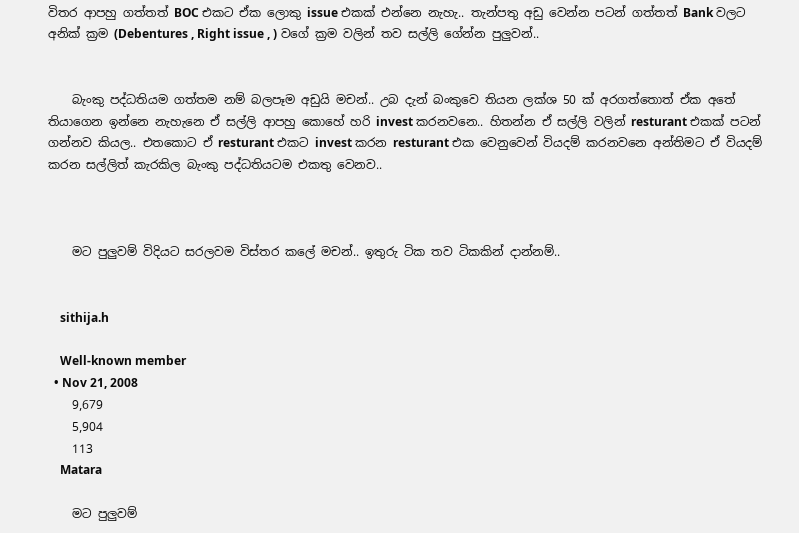විතර ආපහු ගත්තත් BOC එකට ඒක ලොකු issue එකක් එන්නෙ නැහැ.. තැන්පතු අඩු වෙන්න පටන් ගත්තත් Bank වලට අනික් ක්‍රම (Debentures , Right issue , ) වගේ ක්‍රම වලින් තව සල්ලි ගේන්න පුලුවන්..


    බැංකු පද්ධතියම ගත්තම නම් බලපෑම අඩුයි මචන්.. උබ දැන් බංකුවෙ තියන ලක්ශ 50 ක් අරගත්තොත් ඒක අතේ තියාගෙන ඉන්නෙ නැහැනෙ ඒ සල්ලි ආපහු කොහේ හරි invest කරනවනෙ.. හිතන්න ඒ සල්ලි වලින් resturant එකක් පටන් ගන්නව කියල.. එතකොට ඒ resturant එකට invest කරන resturant එක වෙනුවෙන් වියදම් කරනවනෙ අන්තිමට ඒ වියදම් කරන සල්ලිත් කැරකිල බැංකු පද්ධතියටම එකතු වෙනව..



    මට පුලුවම් විදියට සරලවම විස්තර කලේ මචන්.. ඉතුරු ටික තව ටිකකින් දාන්නම්..


    sithija.h

    Well-known member
  • Nov 21, 2008
    9,679
    5,904
    113
    Matara

    මට පුලුවම්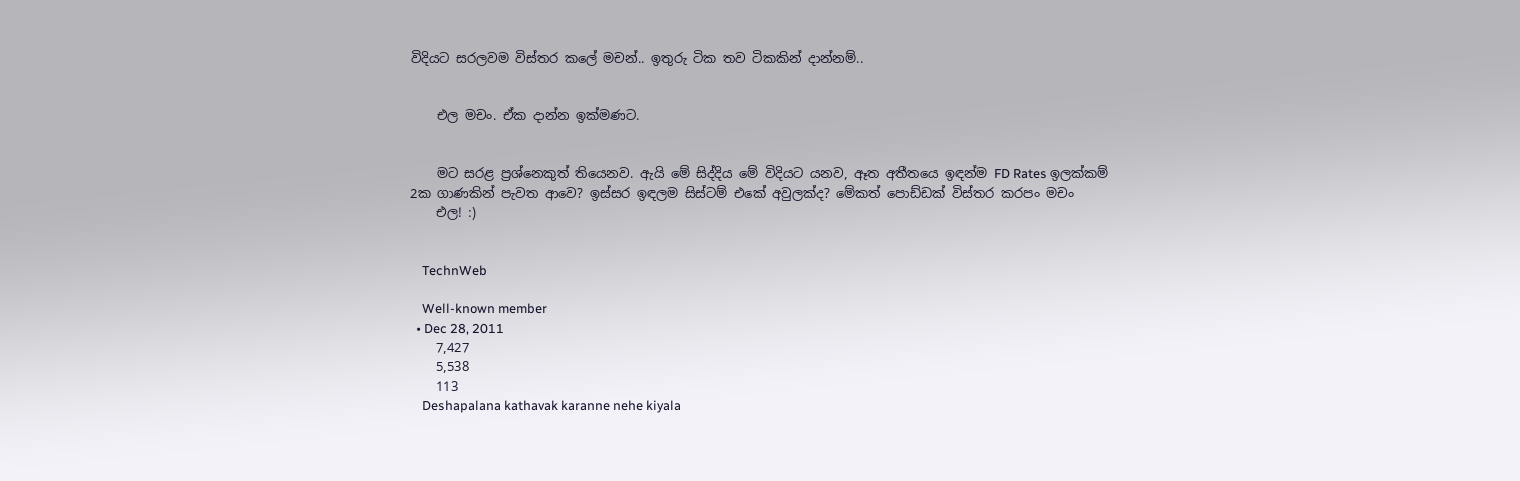විදියට සරලවම විස්තර කලේ මචන්.. ඉතුරු ටික තව ටිකකින් දාන්නම්..


    එල මචං. ඒක දාන්න ඉක්මණට.


    මට සරළ ප්‍රශ්නෙකුත් තියෙනව. ඇයි මේ සිද්දිය මේ විදියට යනව, ඈත අතීතයෙ ඉඳන්ම FD Rates ඉලක්කම් 2ක ගාණකින් පැවත ආවෙ? ඉස්සර ඉඳලම සිස්ටම් එකේ අවුලක්ද? මේකත් පොඩ්ඩක් විස්තර කරපං මචං
    එල! :)


    TechnWeb

    Well-known member
  • Dec 28, 2011
    7,427
    5,538
    113
    Deshapalana kathavak karanne nehe kiyala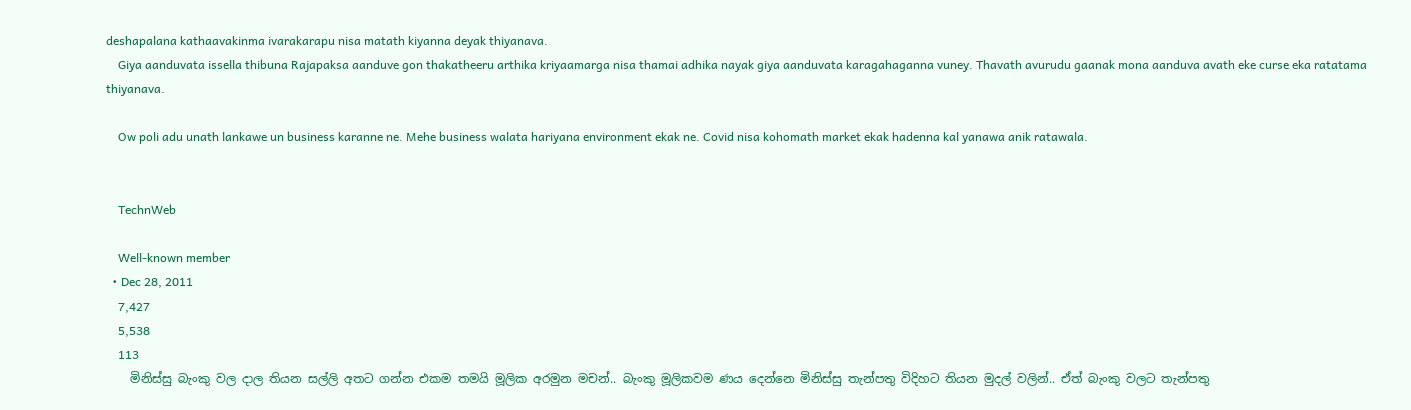deshapalana kathaavakinma ivarakarapu nisa matath kiyanna deyak thiyanava.
    Giya aanduvata issella thibuna Rajapaksa aanduve gon thakatheeru arthika kriyaamarga nisa thamai adhika nayak giya aanduvata karagahaganna vuney. Thavath avurudu gaanak mona aanduva avath eke curse eka ratatama thiyanava.

    Ow poli adu unath lankawe un business karanne ne. Mehe business walata hariyana environment ekak ne. Covid nisa kohomath market ekak hadenna kal yanawa anik ratawala.


    TechnWeb

    Well-known member
  • Dec 28, 2011
    7,427
    5,538
    113
    මිනිස්සු බැංකු වල දාල තියන සල්ලි අතට ගන්න එකම තමයි මූලික අරමුන මචන්.. බැංකු මූලිකවම ණය දෙන්නෙ මිනිස්සු තැන්පතු විදිහට තියන මුදල් වලින්.. ඒත් බැංකු වලට තැන්පතු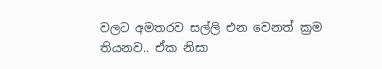වලට අමතරව සල්ලි එන වෙනත් ක්‍රම තියනව.. ඒක නිසා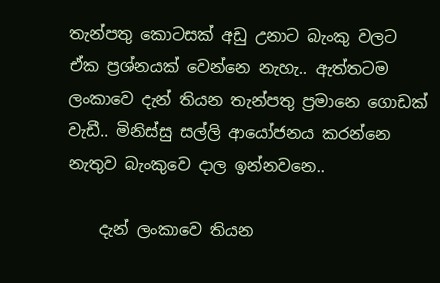තැන්පතු කොටසක් අඩු උනාට බැංකු වලට ඒක ප්‍රශ්නයක් වෙන්නෙ නැහැ.. ඇත්තටම ලංකාවෙ දැන් තියන තැන්පතු ප්‍රමානෙ ගොඩක් වැඩී.. මිනිස්සු සල්ලි ආයෝජනය කරන්නෙ නැතුව බැංකුවෙ දාල ඉන්නවනෙ..

    දැන් ලංකාවෙ තියන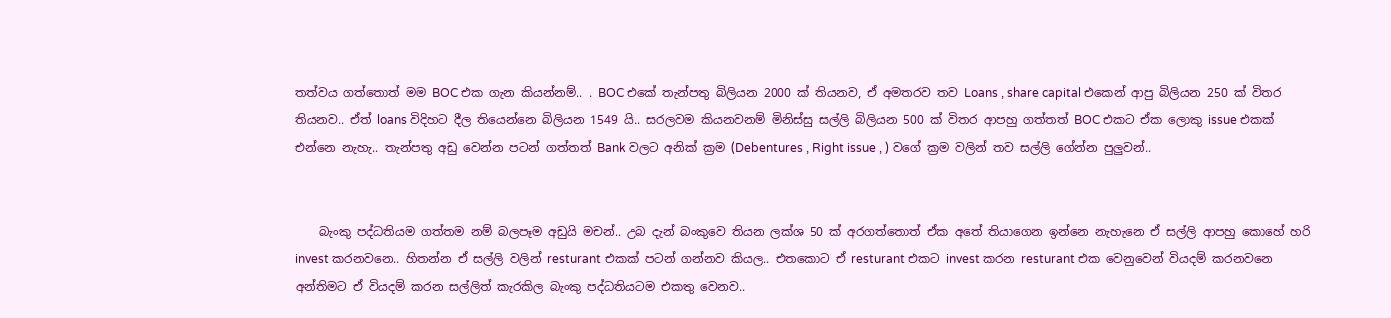තත්වය ගත්තොත් මම BOC එක ගැන කියන්නම්.. . BOC එකේ තැන්පතු බිලියන 2000 ක් තියනව, ඒ අමතරව තව Loans , share capital එකෙන් ආපු බිලියන 250 ක් විතර තියනව.. ඒත් loans විදිහට දීල තියෙන්නෙ බිලියන 1549 යි.. සරලවම කියනවනම් මිනිස්සු සල්ලි බිලියන 500 ක් විතර ආපහු ගත්තත් BOC එකට ඒක ලොකු issue එකක් එන්නෙ නැහැ.. තැන්පතු අඩු වෙන්න පටන් ගත්තත් Bank වලට අනික් ක්‍රම (Debentures , Right issue , ) වගේ ක්‍රම වලින් තව සල්ලි ගේන්න පුලුවන්..


    බැංකු පද්ධතියම ගත්තම නම් බලපෑම අඩුයි මචන්.. උබ දැන් බංකුවෙ තියන ලක්ශ 50 ක් අරගත්තොත් ඒක අතේ තියාගෙන ඉන්නෙ නැහැනෙ ඒ සල්ලි ආපහු කොහේ හරි invest කරනවනෙ.. හිතන්න ඒ සල්ලි වලින් resturant එකක් පටන් ගන්නව කියල.. එතකොට ඒ resturant එකට invest කරන resturant එක වෙනුවෙන් වියදම් කරනවනෙ අන්තිමට ඒ වියදම් කරන සල්ලිත් කැරකිල බැංකු පද්ධතියටම එකතු වෙනව..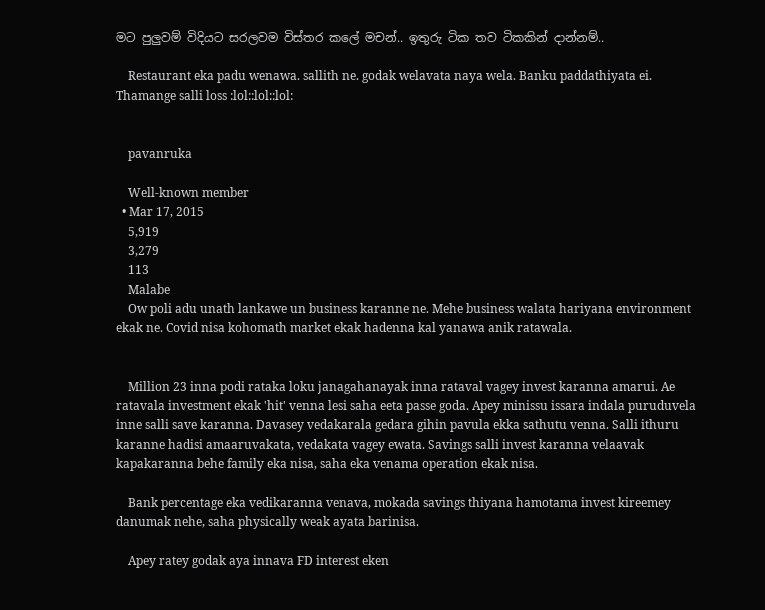මට පුලුවම් විදියට සරලවම විස්තර කලේ මචන්.. ඉතුරු ටික තව ටිකකින් දාන්නම්..

    Restaurant eka padu wenawa. sallith ne. godak welavata naya wela. Banku paddathiyata ei. Thamange salli loss :lol::lol::lol:


    pavanruka

    Well-known member
  • Mar 17, 2015
    5,919
    3,279
    113
    Malabe
    Ow poli adu unath lankawe un business karanne ne. Mehe business walata hariyana environment ekak ne. Covid nisa kohomath market ekak hadenna kal yanawa anik ratawala.


    Million 23 inna podi rataka loku janagahanayak inna rataval vagey invest karanna amarui. Ae ratavala investment ekak 'hit' venna lesi saha eeta passe goda. Apey minissu issara indala puruduvela inne salli save karanna. Davasey vedakarala gedara gihin pavula ekka sathutu venna. Salli ithuru karanne hadisi amaaruvakata, vedakata vagey ewata. Savings salli invest karanna velaavak kapakaranna behe family eka nisa, saha eka venama operation ekak nisa.

    Bank percentage eka vedikaranna venava, mokada savings thiyana hamotama invest kireemey danumak nehe, saha physically weak ayata barinisa.

    Apey ratey godak aya innava FD interest eken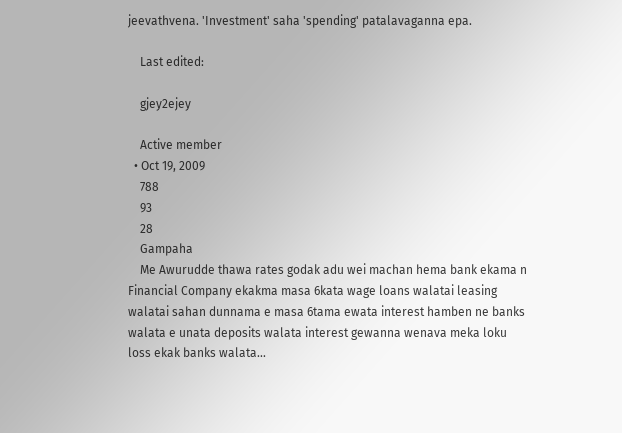jeevathvena. 'Investment' saha 'spending' patalavaganna epa.

    Last edited:

    gjey2ejey

    Active member
  • Oct 19, 2009
    788
    93
    28
    Gampaha
    Me Awurudde thawa rates godak adu wei machan hema bank ekama n Financial Company ekakma masa 6kata wage loans walatai leasing walatai sahan dunnama e masa 6tama ewata interest hamben ne banks walata e unata deposits walata interest gewanna wenava meka loku loss ekak banks walata...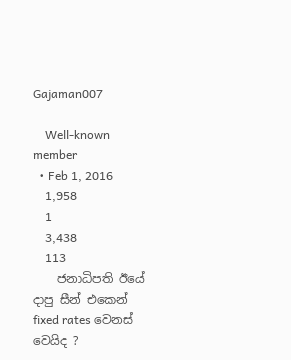Gajaman007

    Well-known member
  • Feb 1, 2016
    1,958
    1
    3,438
    113
    ජනාධිපති ඊයේ දාපු සීන් එකෙන් fixed rates වෙනස් වෙයිද ?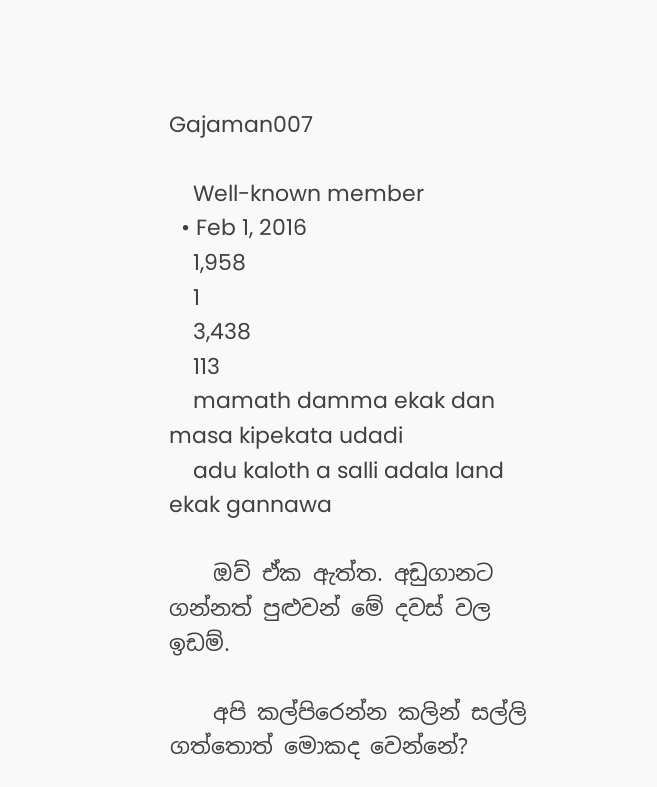Gajaman007

    Well-known member
  • Feb 1, 2016
    1,958
    1
    3,438
    113
    mamath damma ekak dan masa kipekata udadi
    adu kaloth a salli adala land ekak gannawa

    ඔව් ඒක ඇත්ත. අඩුගානට ගන්නත් පුළුවන් මේ දවස් වල ඉඩම්.

    අපි කල්පිරෙන්න කලින් සල්ලි ගත්තොත් මොකද වෙන්නේ?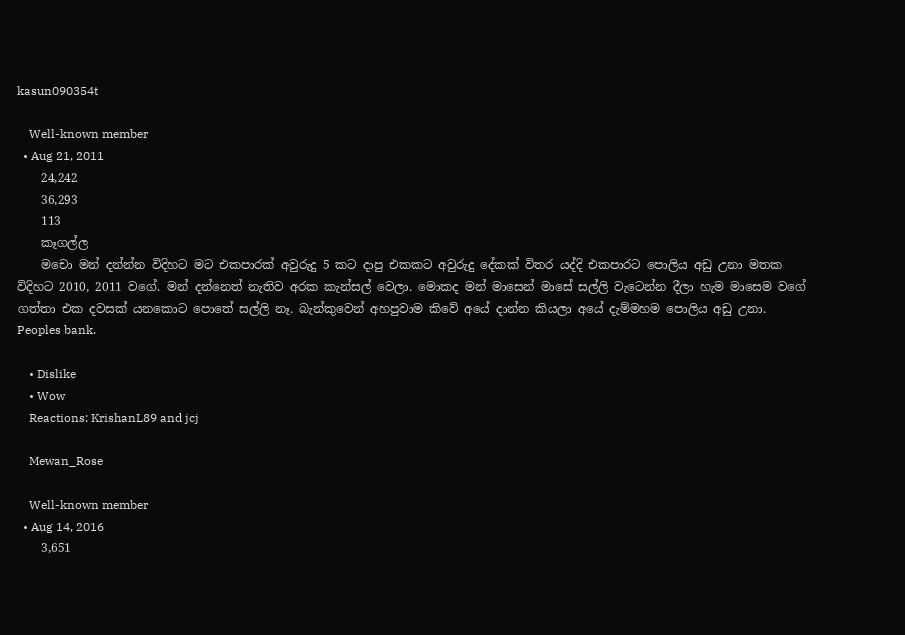kasun090354t

    Well-known member
  • Aug 21, 2011
    24,242
    36,293
    113
    කෑගල්ල
    මචො මන් දන්න්න විදිහට මට එකපාරක් අවුරුදු 5 කට දාපු එකකට අවුරුදු දේකක් විතර යද්දි එකපාරට පොලිය අඩු උනා මතක විදිහට 2010, 2011 වගේ. මන් දන්නෙත් නැතිව අරක කැන්සල් වෙලා. මොකද මන් මාසෙන් මාසේ සල්ලි වැටෙන්න දීලා හැම මාසෙම වගේ ගත්තා එක දවසක් යනකොට පොතේ සල්ලි නෑ. බැන්කුවෙන් අහපුවාම කිවේ අයේ දාන්න කියලා අයේ දැම්මහම පොලිය අඩු උනා. Peoples bank.

    • Dislike
    • Wow
    Reactions: KrishanL89 and jcj

    Mewan_Rose

    Well-known member
  • Aug 14, 2016
    3,651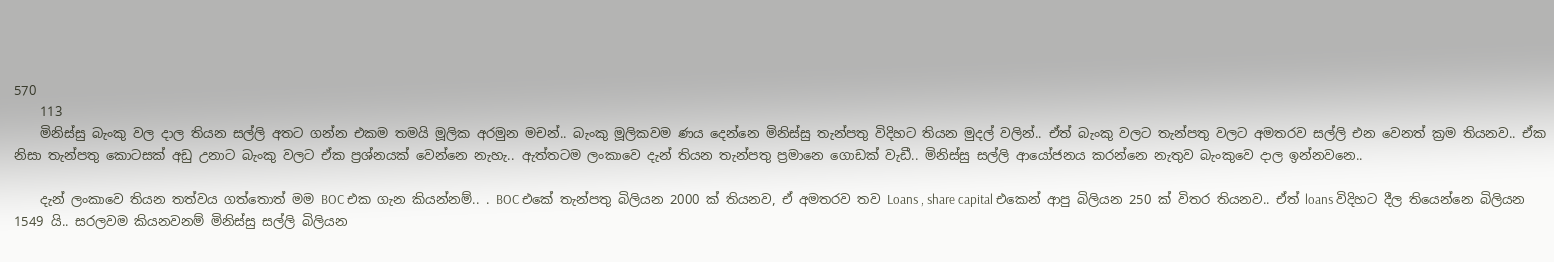570
    113
    මිනිස්සු බැංකු වල දාල තියන සල්ලි අතට ගන්න එකම තමයි මූලික අරමුන මචන්.. බැංකු මූලිකවම ණය දෙන්නෙ මිනිස්සු තැන්පතු විදිහට තියන මුදල් වලින්.. ඒත් බැංකු වලට තැන්පතු වලට අමතරව සල්ලි එන වෙනත් ක්‍රම තියනව.. ඒක නිසා තැන්පතු කොටසක් අඩු උනාට බැංකු වලට ඒක ප්‍රශ්නයක් වෙන්නෙ නැහැ.. ඇත්තටම ලංකාවෙ දැන් තියන තැන්පතු ප්‍රමානෙ ගොඩක් වැඩී.. මිනිස්සු සල්ලි ආයෝජනය කරන්නෙ නැතුව බැංකුවෙ දාල ඉන්නවනෙ..

    දැන් ලංකාවෙ තියන තත්වය ගත්තොත් මම BOC එක ගැන කියන්නම්.. . BOC එකේ තැන්පතු බිලියන 2000 ක් තියනව, ඒ අමතරව තව Loans , share capital එකෙන් ආපු බිලියන 250 ක් විතර තියනව.. ඒත් loans විදිහට දීල තියෙන්නෙ බිලියන 1549 යි.. සරලවම කියනවනම් මිනිස්සු සල්ලි බිලියන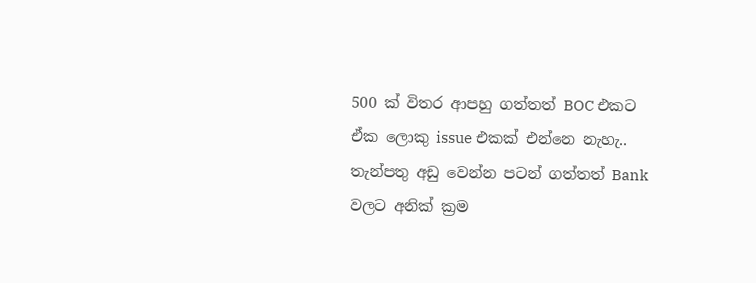500 ක් විතර ආපහු ගත්තත් BOC එකට ඒක ලොකු issue එකක් එන්නෙ නැහැ.. තැන්පතු අඩු වෙන්න පටන් ගත්තත් Bank වලට අනික් ක්‍රම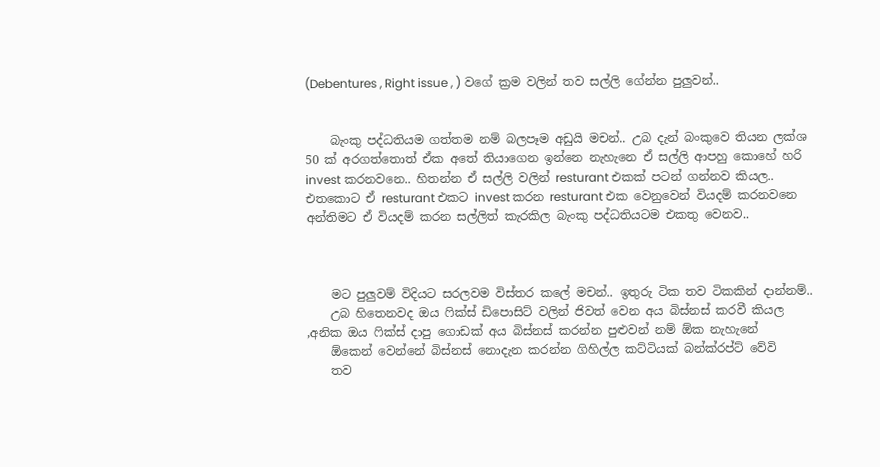(Debentures , Right issue , ) වගේ ක්‍රම වලින් තව සල්ලි ගේන්න පුලුවන්..


    බැංකු පද්ධතියම ගත්තම නම් බලපෑම අඩුයි මචන්.. උබ දැන් බංකුවෙ තියන ලක්ශ 50 ක් අරගත්තොත් ඒක අතේ තියාගෙන ඉන්නෙ නැහැනෙ ඒ සල්ලි ආපහු කොහේ හරි invest කරනවනෙ.. හිතන්න ඒ සල්ලි වලින් resturant එකක් පටන් ගන්නව කියල.. එතකොට ඒ resturant එකට invest කරන resturant එක වෙනුවෙන් වියදම් කරනවනෙ අන්තිමට ඒ වියදම් කරන සල්ලිත් කැරකිල බැංකු පද්ධතියටම එකතු වෙනව..



    මට පුලුවම් විදියට සරලවම විස්තර කලේ මචන්.. ඉතුරු ටික තව ටිකකින් දාන්නම්..
    උබ හිතෙනවද ඔය ෆික්ස් ඩිපොසිට් වලින් ජිවත් වෙන අය බිස්නස් කරවී කියල ,අනික ඔය ෆික්ස් දාපු ගොඩක් අය බිස්නස් කරන්න පුළුවන් නම් ඕක නැහැනේ
    ඕකෙන් වෙන්නේ බිස්නස් නොදැන කරන්න ගිහිල්ල කට්ටියක් බන්ක්රප්ට් වේවි
    තව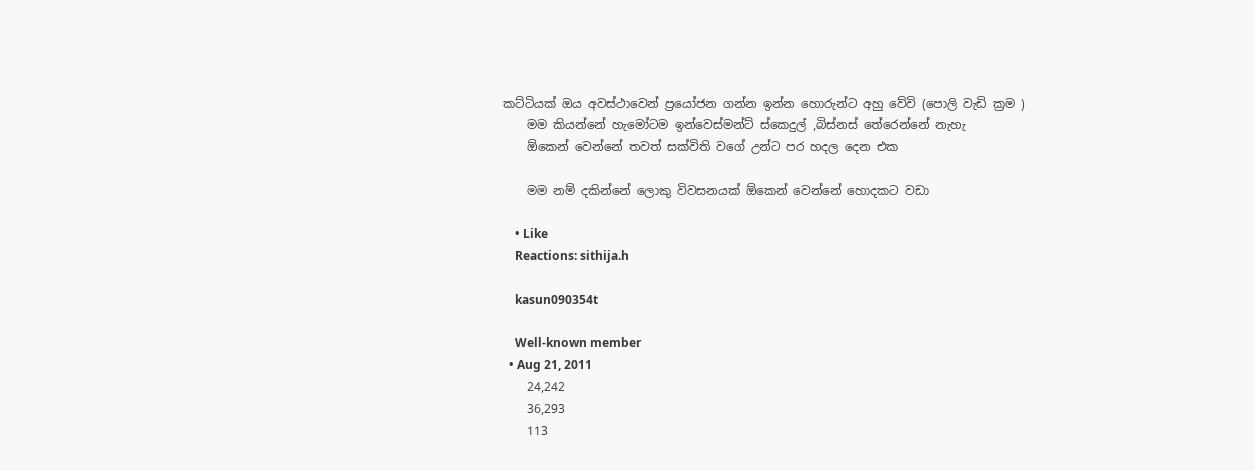කට්ටියක් ඔය අවස්ථාවෙන් ප්‍රයෝජන ගන්න ඉන්න හොරුන්ට අහු වේවි (පොලි වැඩි ක්‍රම )
    මම කියන්නේ හැමෝටම ඉන්වෙස්මන්ට් ස්කෙදුල් ,බිස්නස් තේරෙන්නේ නැහැ
    ඕකෙන් වෙන්නේ තවත් සක්විති වගේ උන්ට පර හදල දෙන එක

    මම නම් දකින්නේ ලොකු විවසනයක් ඕකෙන් වෙන්නේ හොදකට වඩා

    • Like
    Reactions: sithija.h

    kasun090354t

    Well-known member
  • Aug 21, 2011
    24,242
    36,293
    113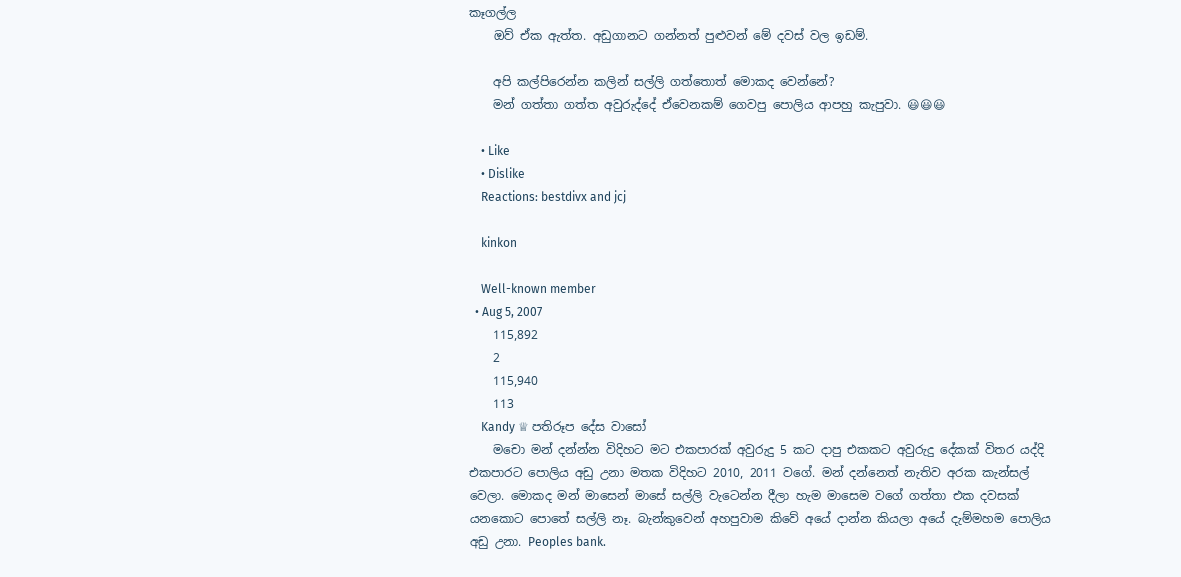කෑගල්ල
    ඔව් ඒක ඇත්ත. අඩුගානට ගන්නත් පුළුවන් මේ දවස් වල ඉඩම්.

    අපි කල්පිරෙන්න කලින් සල්ලි ගත්තොත් මොකද වෙන්නේ?
    මන් ගත්තා ගත්ත අවුරුද්දේ ඒවෙනකම් ගෙවපු පොලිය ආපහු කැපුවා. 😃😃😃

    • Like
    • Dislike
    Reactions: bestdivx and jcj

    kinkon

    Well-known member
  • Aug 5, 2007
    115,892
    2
    115,940
    113
    Kandy ♕ පතිරූප දේස වාසෝ
    මචො මන් දන්න්න විදිහට මට එකපාරක් අවුරුදු 5 කට දාපු එකකට අවුරුදු දේකක් විතර යද්දි එකපාරට පොලිය අඩු උනා මතක විදිහට 2010, 2011 වගේ. මන් දන්නෙත් නැතිව අරක කැන්සල් වෙලා. මොකද මන් මාසෙන් මාසේ සල්ලි වැටෙන්න දීලා හැම මාසෙම වගේ ගත්තා එක දවසක් යනකොට පොතේ සල්ලි නෑ. බැන්කුවෙන් අහපුවාම කිවේ අයේ දාන්න කියලා අයේ දැම්මහම පොලිය අඩු උනා. Peoples bank.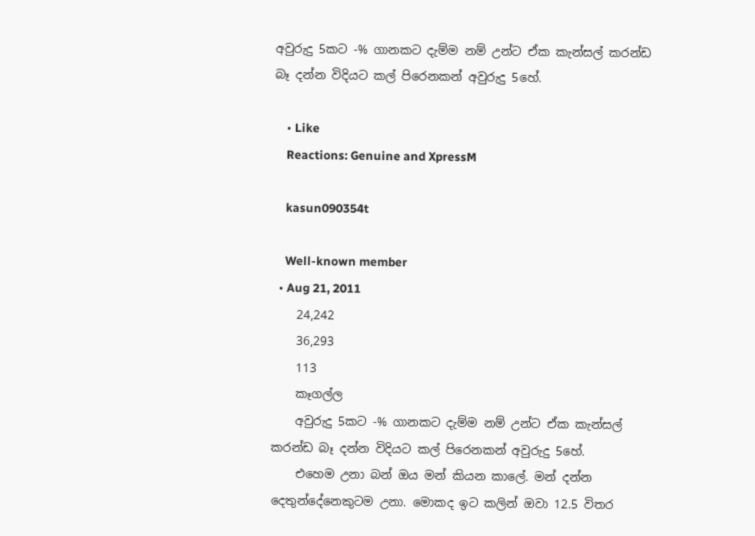අවුරුදු 5කට -% ගානකට දැම්ම නම් උන්ට ඒක කැන්සල් කරන්ඩ බෑ දන්න විදියට කල් පිරෙනකන් අවුරුදු 5හේ.

    • Like
    Reactions: Genuine and XpressM

    kasun090354t

    Well-known member
  • Aug 21, 2011
    24,242
    36,293
    113
    කෑගල්ල
    අවුරුදු 5කට -% ගානකට දැම්ම නම් උන්ට ඒක කැන්සල් කරන්ඩ බෑ දන්න විදියට කල් පිරෙනකන් අවුරුදු 5හේ.
    එහෙම උනා බන් ඔය මන් කියන කාලේ. මන් දන්න දෙතුන්දේනෙකුටම උනා. මොකද ඉට කලින් ඔවා 12.5 විතර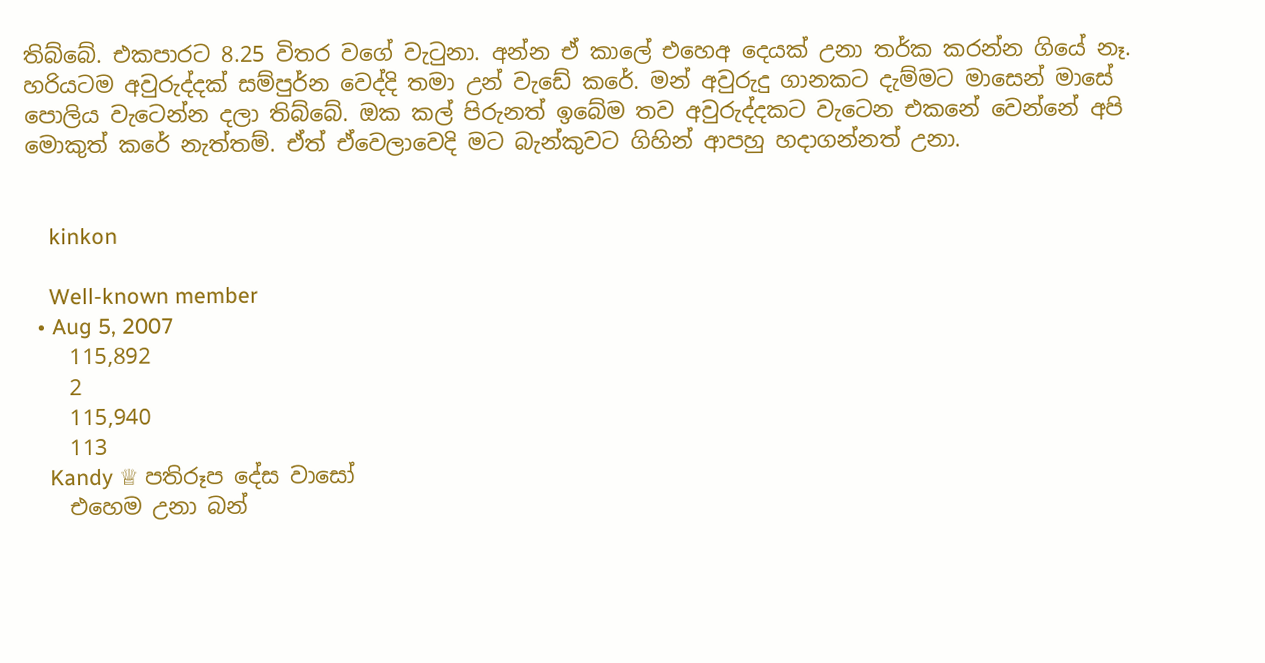තිබ්බේ. එකපාරට 8.25 විතර වගේ වැටුනා. අන්න ඒ කාලේ එහෙඅ දෙයක් උනා තර්ක කරන්න ගියේ නෑ. හරියටම අවුරුද්දක් සම්පුර්න වෙද්දි තමා උන් වැඩේ කරේ. මන් අවුරුදු ගානකට දැම්මට මාසෙන් මාසේ පොලිය වැටෙන්න දලා තිබ්බේ. ඔක කල් පිරුනත් ඉබේම තව අවුරුද්දකට වැටෙන එකනේ වෙන්නේ අපි මොකුත් කරේ නැත්තම්. ඒත් ඒවෙලාවෙදි මට බැන්කුවට ගිහින් ආපහු හදාගන්නත් උනා.


    kinkon

    Well-known member
  • Aug 5, 2007
    115,892
    2
    115,940
    113
    Kandy ♕ පතිරූප දේස වාසෝ
    එහෙම උනා බන්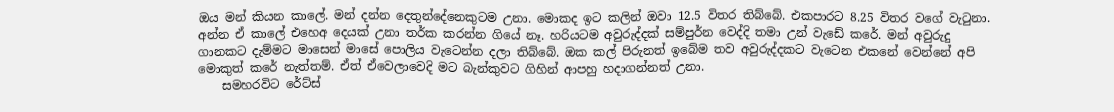ඔය මන් කියන කාලේ. මන් දන්න දෙතුන්දේනෙකුටම උනා. මොකද ඉට කලින් ඔවා 12.5 විතර තිබ්බේ. එකපාරට 8.25 විතර වගේ වැටුනා. අන්න ඒ කාලේ එහෙඅ දෙයක් උනා තර්ක කරන්න ගියේ නෑ. හරියටම අවුරුද්දක් සම්පුර්න වෙද්දි තමා උන් වැඩේ කරේ. මන් අවුරුදු ගානකට දැම්මට මාසෙන් මාසේ පොලිය වැටෙන්න දලා තිබ්බේ. ඔක කල් පිරුනත් ඉබේම තව අවුරුද්දකට වැටෙන එකනේ වෙන්නේ අපි මොකුත් කරේ නැත්තම්. ඒත් ඒවෙලාවෙදි මට බැන්කුවට ගිහින් ආපහු හදාගන්නත් උනා.
    සමහරවිට රේට්ස්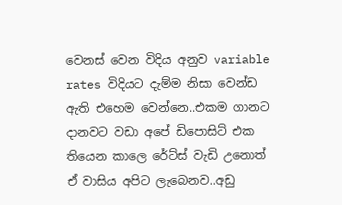වෙනස් වෙන විදිය අනුව variable rates විදියට දැම්ම නිසා වෙන්ඩ ඇති එහෙම වෙන්නෙ..එකම ගානට දානවට වඩා අපේ ඩිපොසිට් එක තියෙන කාලෙ රේට්ස් වැඩි උනොත් ඒ වාසිය අපිට ලැබෙනව..අඩු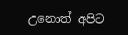උනොත් අපිට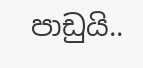පාඩුයි..